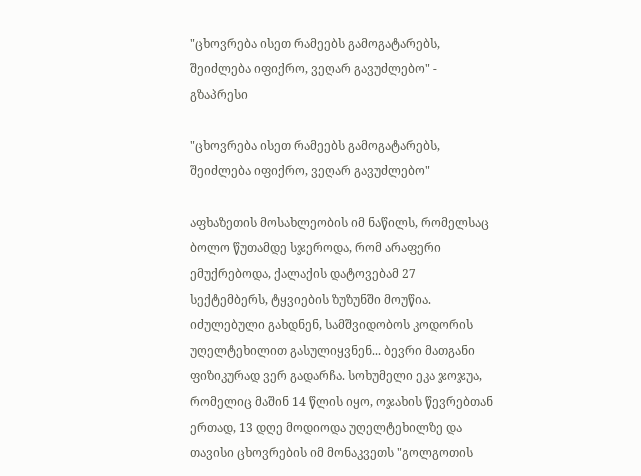"ცხოვრება ისეთ რამეებს გამოგატარებს, შეიძლება იფიქრო, ვეღარ გავუძლებო" - გზაპრესი

"ცხოვრება ისეთ რამეებს გამოგატარებს, შეიძლება იფიქრო, ვეღარ გავუძლებო"

აფხაზეთის მოსახლეობის იმ ნაწილს, რომელსაც ბოლო წუთამდე სჯეროდა, რომ არაფერი ემუქრებოდა, ქალაქის დატოვებამ 27 სექტემბერს, ტყვიების ზუზუნში მოუწია. იძულებული გახდნენ, სამშვიდობოს კოდორის უღელტეხილით გასულიყვნენ... ბევრი მათგანი ფიზიკურად ვერ გადარჩა. სოხუმელი ეკა ჯოჯუა, რომელიც მაშინ 14 წლის იყო, ოჯახის წევრებთან ერთად, 13 დღე მოდიოდა უღელტეხილზე და თავისი ცხოვრების იმ მონაკვეთს "გოლგოთის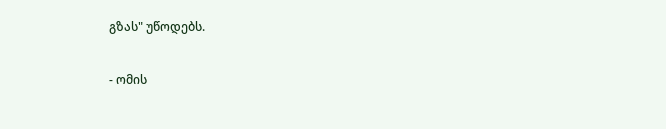გზას" უწოდებს.

- ომის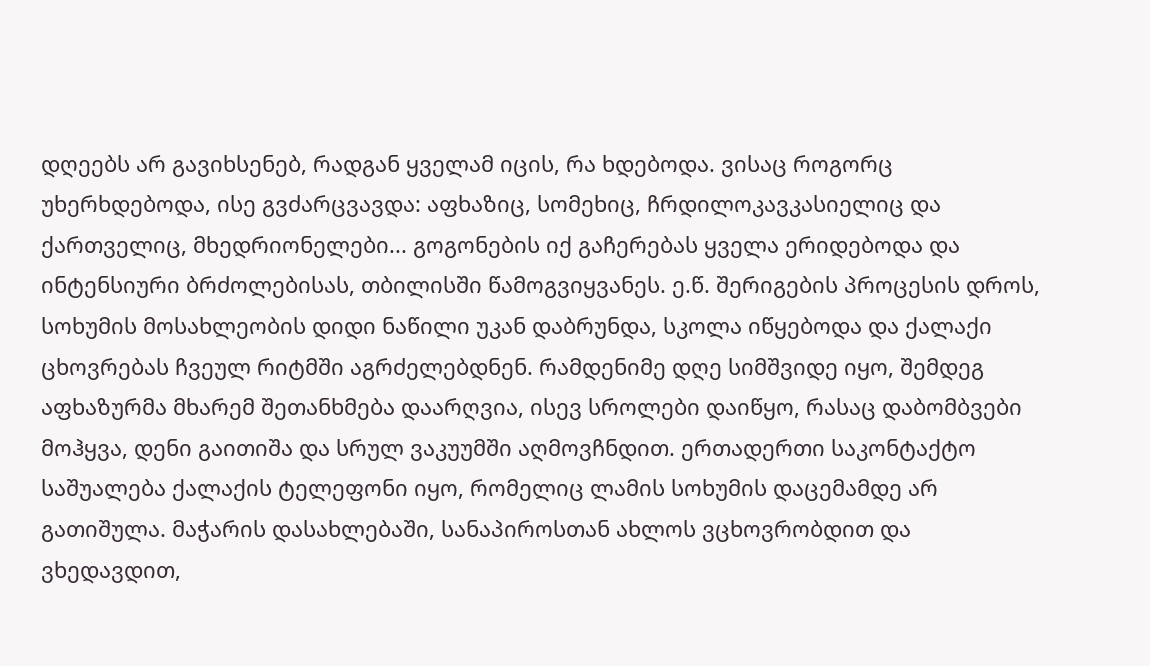დღეებს არ გავიხსენებ, რადგან ყველამ იცის, რა ხდებოდა. ვისაც როგორც უხერხდებოდა, ისე გვძარცვავდა: აფხაზიც, სომეხიც, ჩრდილოკავკასიელიც და ქართველიც, მხედრიონელები... გოგონების იქ გაჩერებას ყველა ერიდებოდა და ინტენსიური ბრძოლებისას, თბილისში წამოგვიყვანეს. ე.წ. შერიგების პროცესის დროს, სოხუმის მოსახლეობის დიდი ნაწილი უკან დაბრუნდა, სკოლა იწყებოდა და ქალაქი ცხოვრებას ჩვეულ რიტმში აგრძელებდნენ. რამდენიმე დღე სიმშვიდე იყო, შემდეგ აფხაზურმა მხარემ შეთანხმება დაარღვია, ისევ სროლები დაიწყო, რასაც დაბომბვები მოჰყვა, დენი გაითიშა და სრულ ვაკუუმში აღმოვჩნდით. ერთადერთი საკონტაქტო საშუალება ქალაქის ტელეფონი იყო, რომელიც ლამის სოხუმის დაცემამდე არ გათიშულა. მაჭარის დასახლებაში, სანაპიროსთან ახლოს ვცხოვრობდით და ვხედავდით,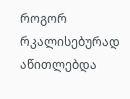როგორ რკალისებურად აწითლებდა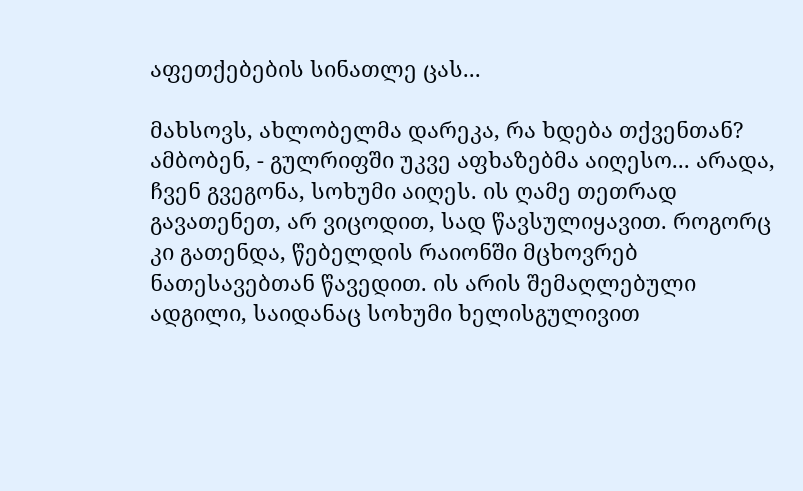აფეთქებების სინათლე ცას...

მახსოვს, ახლობელმა დარეკა, რა ხდება თქვენთან? ამბობენ, - გულრიფში უკვე აფხაზებმა აიღესო... არადა, ჩვენ გვეგონა, სოხუმი აიღეს. ის ღამე თეთრად გავათენეთ, არ ვიცოდით, სად წავსულიყავით. როგორც კი გათენდა, წებელდის რაიონში მცხოვრებ ნათესავებთან წავედით. ის არის შემაღლებული ადგილი, საიდანაც სოხუმი ხელისგულივით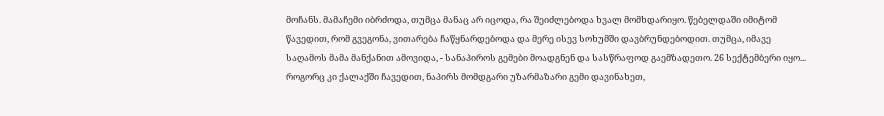მოჩანს. მამაჩემი იბრძოდა, თუმცა მანაც არ იცოდა, რა შეიძლებოდა ხვალ მომხდარიყო. წებელდაში იმიტომ წავედით, რომ გვეგონა, ვითარება ჩაწყნარდებოდა და მერე ისევ სოხუმში დავბრუნდებოდით. თუმცა, იმავე საღამოს მამა მანქანით ამოვიდა, - სანაპიროს გემები მოადგნენ და სასწრაფოდ გაემზადეთო. 26 სექტემბერი იყო... როგორც კი ქალაქში ჩავედით, ნაპირს მომდგარი უზარმაზარი გემი დავინახეთ,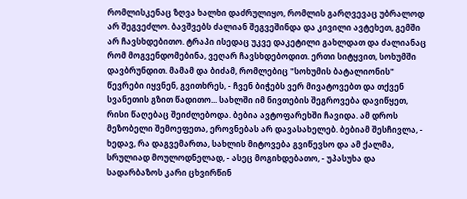რომლისკენაც ზღვა ხალხი დაძრულიყო, რომლის გარღვევაც უბრალოდ არ შეგვეძლო. ბავშვებს ძალიან შეგვეშინდა და კივილი ავტეხეთ, გემში არ ჩავსხდებითო. ტრაპი ისედაც უკვე დაკეტილი გახლდათ და ძალიანაც რომ მოგვენდომებინა, ვეღარ ჩავსხდებოდით. ერთი სიტყვით, სოხუმში დავბრუნდით. მამამ და ბიძამ, რომლებიც "სოხუმის ბატალიონის" წევრები იყვნენ, გვითხრეს, - ჩვენ ბიჭებს ვერ მივატოვებთ და თქვენ სვანეთის გზით წადითო... სახლში იმ ნივთების შეგროვება დავიწყეთ, რისი წაღებაც შეიძლებოდა. ბებია ავტოფარეხში ჩავიდა. ამ დროს მეზობელი შემოეფეთა, ეროვნებას არ დავასახელებ. ბებიამ შესჩივლა, - ხედავ, რა დაგვემართა, სახლის მიტოვება გვიწევსო და ამ ქალმა, სრულიად მოულოდნელად, - ასეც მოგიხდებათო, - უპასუხა და სადარბაზოს კარი ცხვირწინ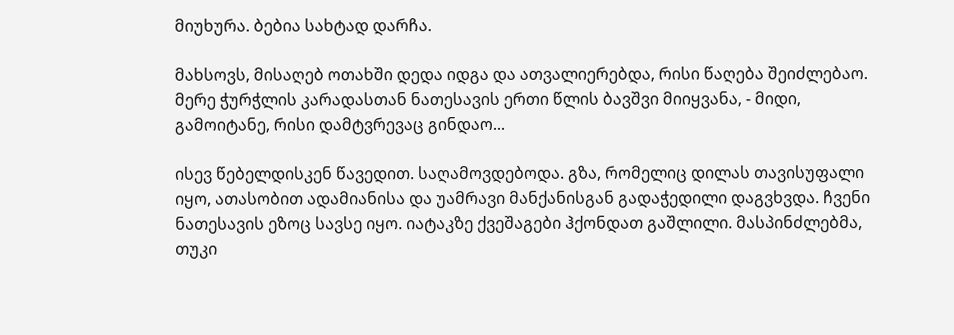მიუხურა. ბებია სახტად დარჩა.

მახსოვს, მისაღებ ოთახში დედა იდგა და ათვალიერებდა, რისი წაღება შეიძლებაო. მერე ჭურჭლის კარადასთან ნათესავის ერთი წლის ბავშვი მიიყვანა, - მიდი, გამოიტანე, რისი დამტვრევაც გინდაო...

ისევ წებელდისკენ წავედით. საღამოვდებოდა. გზა, რომელიც დილას თავისუფალი იყო, ათასობით ადამიანისა და უამრავი მანქანისგან გადაჭედილი დაგვხვდა. ჩვენი ნათესავის ეზოც სავსე იყო. იატაკზე ქვეშაგები ჰქონდათ გაშლილი. მასპინძლებმა, თუკი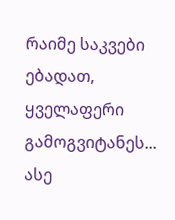რაიმე საკვები ებადათ, ყველაფერი გამოგვიტანეს... ასე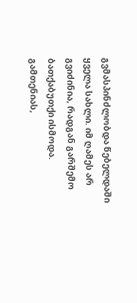გვმასპინძლობდა წებელდაში ყველა სახლი. იმ ღამეს არ გვიძინია, რადგან გარშემო ბათქაბუთქი ისმოდა. გამთენიას,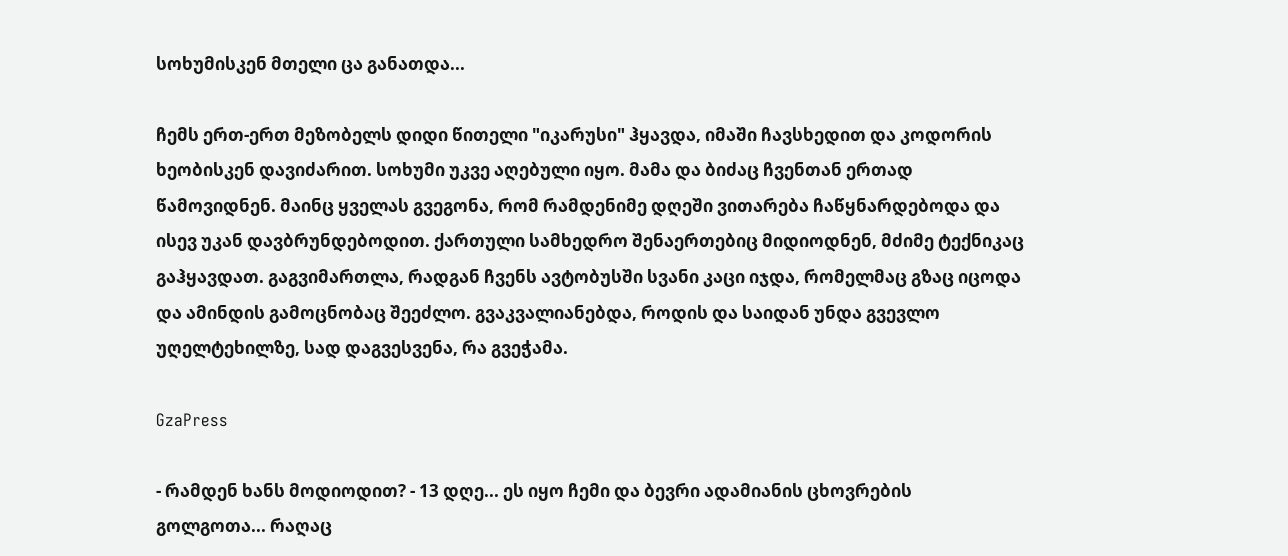სოხუმისკენ მთელი ცა განათდა...

ჩემს ერთ-ერთ მეზობელს დიდი წითელი "იკარუსი" ჰყავდა, იმაში ჩავსხედით და კოდორის ხეობისკენ დავიძარით. სოხუმი უკვე აღებული იყო. მამა და ბიძაც ჩვენთან ერთად წამოვიდნენ. მაინც ყველას გვეგონა, რომ რამდენიმე დღეში ვითარება ჩაწყნარდებოდა და ისევ უკან დავბრუნდებოდით. ქართული სამხედრო შენაერთებიც მიდიოდნენ, მძიმე ტექნიკაც გაჰყავდათ. გაგვიმართლა, რადგან ჩვენს ავტობუსში სვანი კაცი იჯდა, რომელმაც გზაც იცოდა და ამინდის გამოცნობაც შეეძლო. გვაკვალიანებდა, როდის და საიდან უნდა გვევლო უღელტეხილზე, სად დაგვესვენა, რა გვეჭამა.

GzaPress

- რამდენ ხანს მოდიოდით? - 13 დღე... ეს იყო ჩემი და ბევრი ადამიანის ცხოვრების გოლგოთა... რაღაც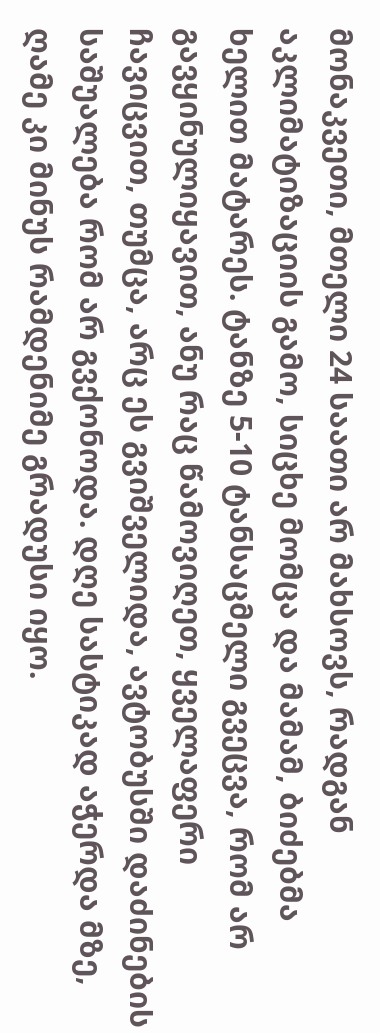მონაკვეთი, მთელი 24 საათი არ მახსოვს, რადგან აკლიმატიზაციის გამო, სიცხე მომცა და მამამ, ბიძებმა ხელით მატარეს. ტანზე 5-10 ტანსაცმელი გვეცვა, რომ არ გავყინულიყავით, ანუ რაც წამოვიღეთ, ყველაფერი ჩავიცვით, თუმცა, არც ეს გვიშველიდა, ავტობუსში დაძინების საშუალება რომ არ გვქონოდა. დღე სასტიკად აჭერდა მზე, ღამე კი მინუს რამდენიმე გრადუსი იყო.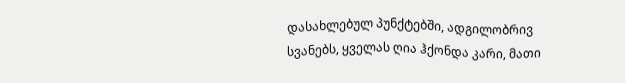დასახლებულ პუნქტებში, ადგილობრივ სვანებს, ყველას ღია ჰქონდა კარი, მათი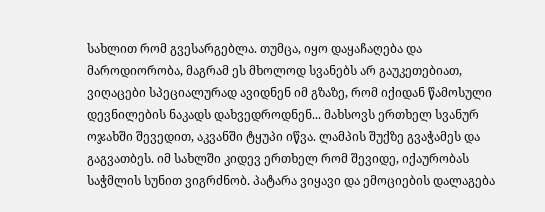სახლით რომ გვესარგებლა. თუმცა, იყო დაყაჩაღება და მაროდიორობა, მაგრამ ეს მხოლოდ სვანებს არ გაუკეთებიათ, ვიღაცები სპეციალურად ავიდნენ იმ გზაზე, რომ იქიდან წამოსული დევნილების ნაკადს დახვედროდნენ... მახსოვს ერთხელ სვანურ ოჯახში შევედით, აკვანში ტყუპი იწვა. ლამპის შუქზე გვაჭამეს და გაგვათბეს. იმ სახლში კიდევ ერთხელ რომ შევიდე, იქაურობას საჭმლის სუნით ვიგრძნობ. პატარა ვიყავი და ემოციების დალაგება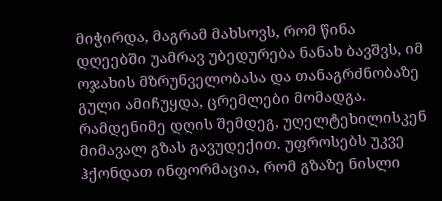მიჭირდა, მაგრამ მახსოვს, რომ წინა დღეებში უამრავ უბედურება ნანახ ბავშვს, იმ ოჯახის მზრუნველობასა და თანაგრძნობაზე გული ამიჩუყდა, ცრემლები მომადგა. რამდენიმე დღის შემდეგ, უღელტეხილისკენ მიმავალ გზას გავუდექით. უფროსებს უკვე ჰქონდათ ინფორმაცია, რომ გზაზე ნისლი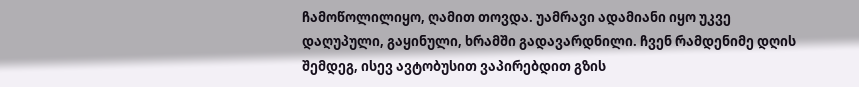ჩამოწოლილიყო, ღამით თოვდა. უამრავი ადამიანი იყო უკვე დაღუპული, გაყინული, ხრამში გადავარდნილი. ჩვენ რამდენიმე დღის შემდეგ, ისევ ავტობუსით ვაპირებდით გზის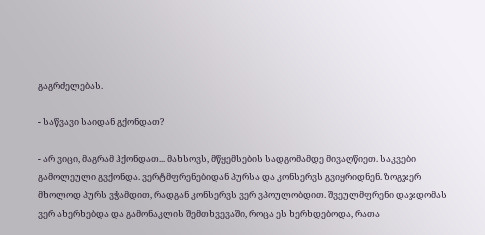გაგრძელებას.

- საწვავი საიდან გქონდათ?

- არ ვიცი, მაგრამ ჰქონდათ... მახსოვს, მწყემსების სადგომამდე მივაღწიეთ. საკვები გამოლეული გვქონდა. ვერტმფრენებიდან პურსა და კონსერვს გვიყრიდნენ. ზოგჯერ მხოლოდ პურს ვჭამდით, რადგან კონსერვს ვერ ვპოულობდით. შვეულმფრენი დაჯდომას ვერ ახერხებდა და გამონაკლის შემთხვევაში, როცა ეს ხერხდებოდა, რათა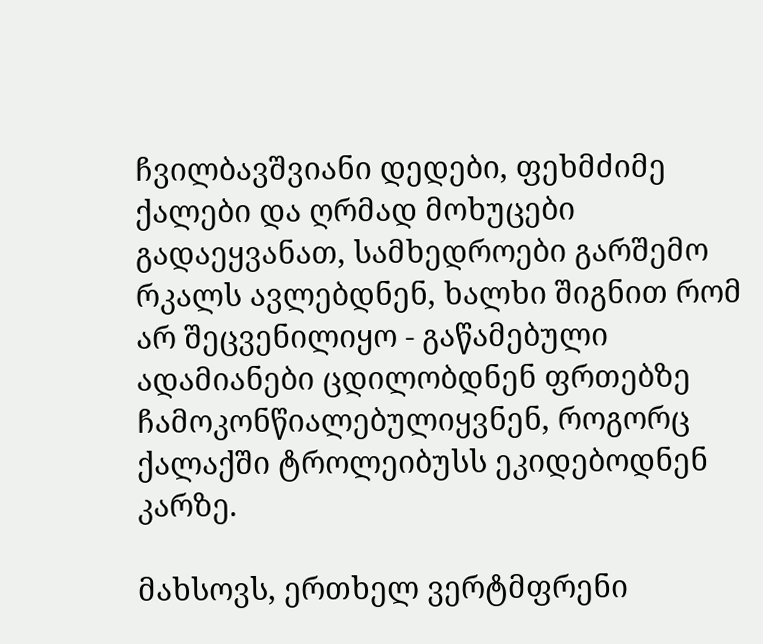ჩვილბავშვიანი დედები, ფეხმძიმე ქალები და ღრმად მოხუცები გადაეყვანათ, სამხედროები გარშემო რკალს ავლებდნენ, ხალხი შიგნით რომ არ შეცვენილიყო - გაწამებული ადამიანები ცდილობდნენ ფრთებზე ჩამოკონწიალებულიყვნენ, როგორც ქალაქში ტროლეიბუსს ეკიდებოდნენ კარზე.

მახსოვს, ერთხელ ვერტმფრენი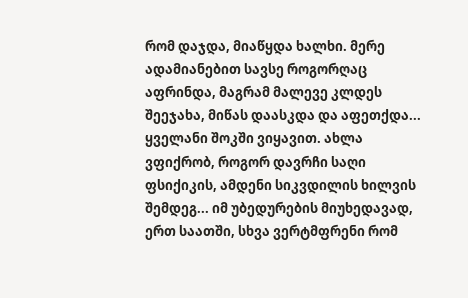რომ დაჯდა, მიაწყდა ხალხი. მერე ადამიანებით სავსე როგორღაც აფრინდა, მაგრამ მალევე კლდეს შეეჯახა, მიწას დაასკდა და აფეთქდა... ყველანი შოკში ვიყავით. ახლა ვფიქრობ, როგორ დავრჩი საღი ფსიქიკის, ამდენი სიკვდილის ხილვის შემდეგ... იმ უბედურების მიუხედავად, ერთ საათში, სხვა ვერტმფრენი რომ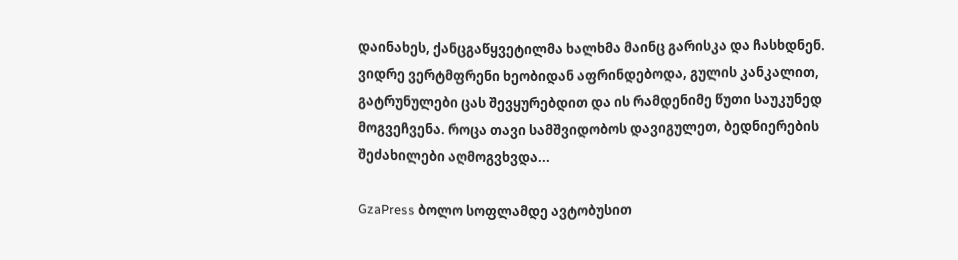დაინახეს, ქანცგაწყვეტილმა ხალხმა მაინც გარისკა და ჩასხდნენ. ვიდრე ვერტმფრენი ხეობიდან აფრინდებოდა, გულის კანკალით, გატრუნულები ცას შევყურებდით და ის რამდენიმე წუთი საუკუნედ მოგვეჩვენა. როცა თავი სამშვიდობოს დავიგულეთ, ბედნიერების შეძახილები აღმოგვხვდა...

GzaPress ბოლო სოფლამდე ავტობუსით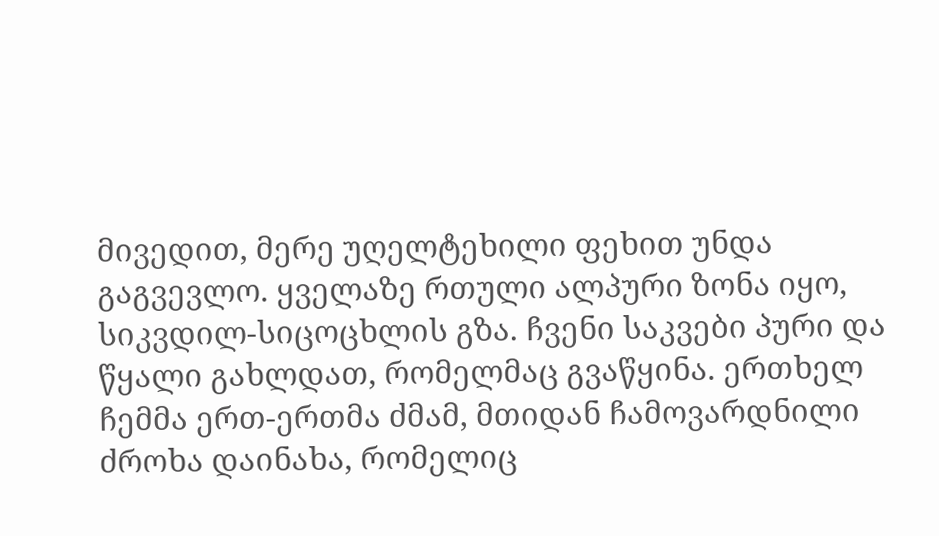მივედით, მერე უღელტეხილი ფეხით უნდა გაგვევლო. ყველაზე რთული ალპური ზონა იყო, სიკვდილ-სიცოცხლის გზა. ჩვენი საკვები პური და წყალი გახლდათ, რომელმაც გვაწყინა. ერთხელ ჩემმა ერთ-ერთმა ძმამ, მთიდან ჩამოვარდნილი ძროხა დაინახა, რომელიც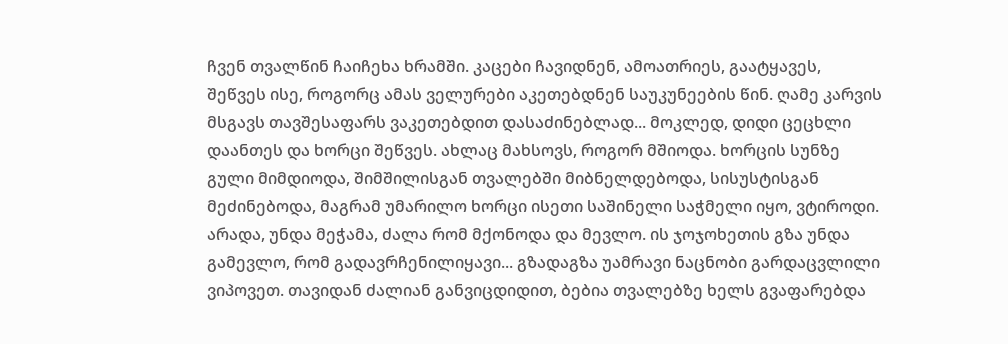ჩვენ თვალწინ ჩაიჩეხა ხრამში. კაცები ჩავიდნენ, ამოათრიეს, გაატყავეს, შეწვეს ისე, როგორც ამას ველურები აკეთებდნენ საუკუნეების წინ. ღამე კარვის მსგავს თავშესაფარს ვაკეთებდით დასაძინებლად... მოკლედ, დიდი ცეცხლი დაანთეს და ხორცი შეწვეს. ახლაც მახსოვს, როგორ მშიოდა. ხორცის სუნზე გული მიმდიოდა, შიმშილისგან თვალებში მიბნელდებოდა, სისუსტისგან მეძინებოდა, მაგრამ უმარილო ხორცი ისეთი საშინელი საჭმელი იყო, ვტიროდი. არადა, უნდა მეჭამა, ძალა რომ მქონოდა და მევლო. ის ჯოჯოხეთის გზა უნდა გამევლო, რომ გადავრჩენილიყავი... გზადაგზა უამრავი ნაცნობი გარდაცვლილი ვიპოვეთ. თავიდან ძალიან განვიცდიდით, ბებია თვალებზე ხელს გვაფარებდა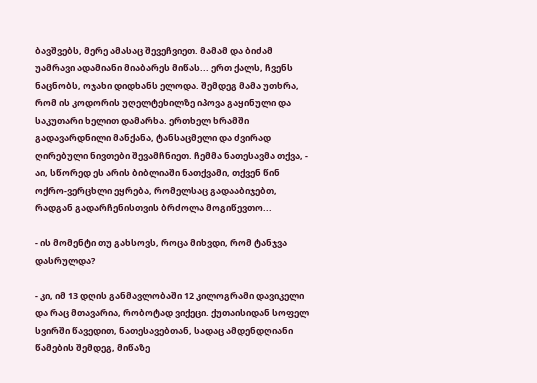ბავშვებს, მერე ამასაც შევეჩვიეთ. მამამ და ბიძამ უამრავი ადამიანი მიაბარეს მიწას... ერთ ქალს, ჩვენს ნაცნობს, ოჯახი დიდხანს ელოდა. შემდეგ მამა უთხრა, რომ ის კოდორის უღელტეხილზე იპოვა გაყინული და საკუთარი ხელით დამარხა. ერთხელ ხრამში გადავარდნილი მანქანა, ტანსაცმელი და ძვირად ღირებული ნივთები შევამჩნიეთ. ჩემმა ნათესავმა თქვა, - აი, სწორედ ეს არის ბიბლიაში ნათქვამი, თქვენ წინ ოქრო-ვერცხლი ეყრება, რომელსაც გადააბიჯებთ, რადგან გადარჩენისთვის ბრძოლა მოგიწევთო...

- ის მომენტი თუ გახსოვს, როცა მიხვდი, რომ ტანჯვა დასრულდა?

- კი, იმ 13 დღის განმავლობაში 12 კილოგრამი დავიკელი და რაც მთავარია, რობოტად ვიქეცი. ქუთაისიდან სოფელ სვირში წავედით, ნათესავებთან, სადაც ამდენდღიანი წამების შემდეგ, მიწაზე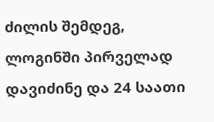ძილის შემდეგ, ლოგინში პირველად დავიძინე და 24 საათი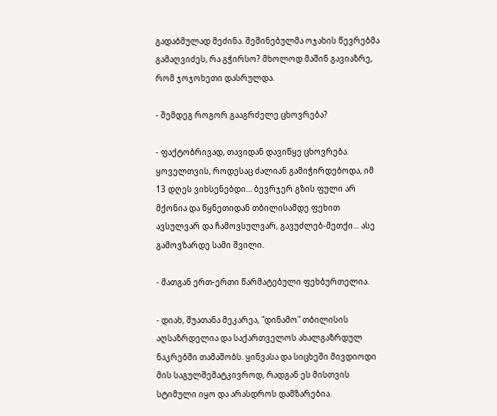გადაბმულად მეძინა. შეშინებულმა ოჯახის წევრებმა გამაღვიძეს, რა გჭირსო? მხოლოდ მაშინ გავიაზრე, რომ ჯოჯოხეთი დასრულდა.

- შემდეგ როგორ გააგრძელე ცხოვრება?

- ფაქტობრივად, თავიდან დავიწყე ცხოვრება. ყოველთვის, როდესაც ძალიან გამიჭირდებოდა, იმ 13 დღეს ვიხსენებდი... ბევრჯერ გზის ფული არ მქონია და წყნეთიდან თბილისამდე ფეხით ავსულვარ და ჩამოვსულვარ, გავუძლებ-მეთქი... ასე გამოვზარდე სამი შვილი.

- მათგან ერთ-ერთი წარმატებული ფეხბურთელია.

- დიახ, შუათანა მეკარეა, "დინამო" თბილისის აღსაზრდელია და საქართველოს ახალგაზრდულ ნაკრებში თამაშობს. ყინვასა და სიცხეში მივდიოდი მის საგულშემატკივროდ, რადგან ეს მისთვის სტიმული იყო და არასდროს დამზარებია.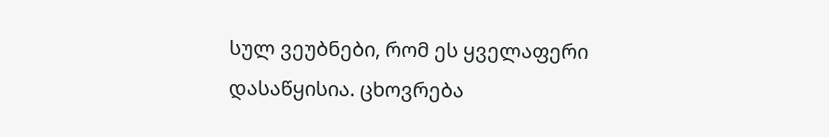სულ ვეუბნები, რომ ეს ყველაფერი დასაწყისია. ცხოვრება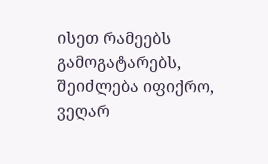ისეთ რამეებს გამოგატარებს, შეიძლება იფიქრო, ვეღარ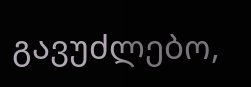გავუძლებო,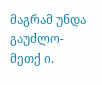მაგრამ უნდა გაუძლო-მეთქ ი.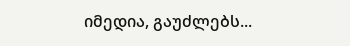იმედია, გაუძლებს...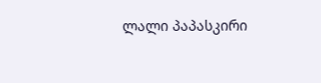ლალი პაპასკირი